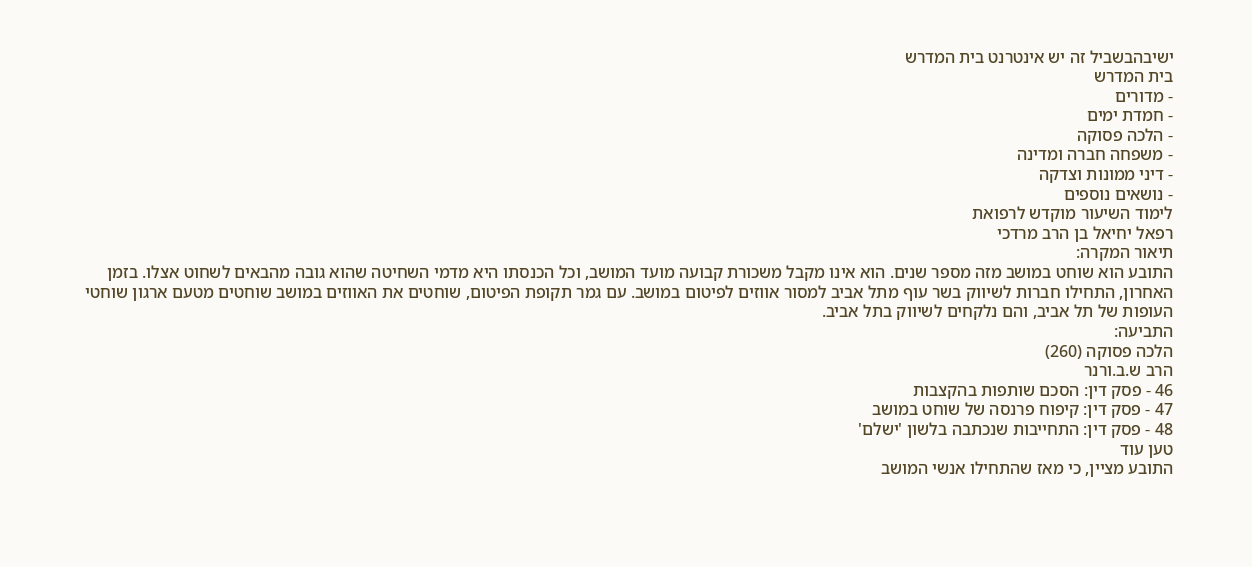ישיבהבשביל זה יש אינטרנט בית המדרש
בית המדרש
- מדורים
- חמדת ימים
- הלכה פסוקה
- משפחה חברה ומדינה
- דיני ממונות וצדקה
- נושאים נוספים
לימוד השיעור מוקדש לרפואת
רפאל יחיאל בן הרב מרדכי
תיאור המקרה:
התובע הוא שוחט במושב מזה מספר שנים. הוא אינו מקבל משכורת קבועה מועד המושב, וכל הכנסתו היא מדמי השחיטה שהוא גובה מהבאים לשחוט אצלו. בזמן האחרון, התחילו חברות לשיווק בשר עוף מתל אביב למסור אווזים לפיטום במושב. עם גמר תקופת הפיטום, שוחטים את האווזים במושב שוחטים מטעם ארגון שוחטי העופות של תל אביב, והם נלקחים לשיווק בתל אביב.
התביעה:
הלכה פסוקה (260)
הרב ש.ב.ורנר
46 - פסק דין: הסכם שותפות בהקצבות
47 - פסק דין: קיפוח פרנסה של שוחט במושב
48 - פסק דין: התחייבות שנכתבה בלשון 'ישלם'
טען עוד
התובע מציין, כי מאז שהתחילו אנשי המושב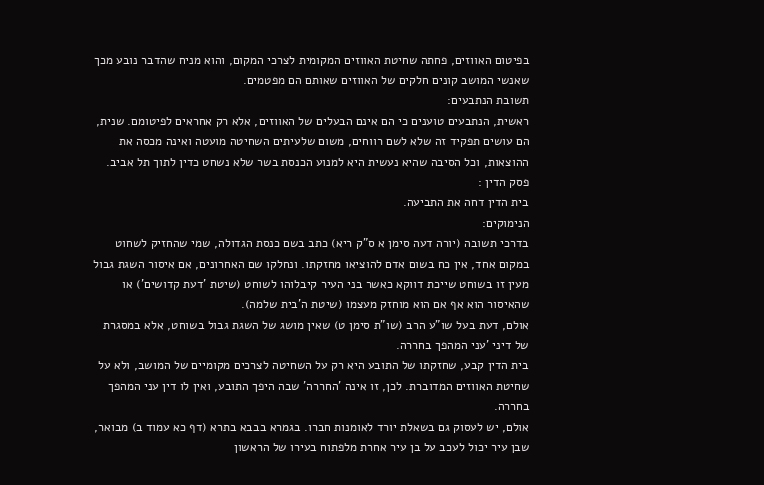בפיטום האווזים, פחתה שחיטת האווזים המקומית לצרכי המקום, והוא מניח שהדבר נובע מכך שאנשי המושב קונים חלקים של האווזים שאותם הם מפטמים.
תשובת הנתבעים:
ראשית, הנתבעים טוענים כי הם אינם הבעלים של האווזים, אלא רק אחראים לפיטומם. שנית, הם עושים תפקיד זה שלא לשם רווחים, משום שלעיתים השחיטה מועטה ואינה מכסה את ההוצאות, וכל הסיבה שהיא נעשית היא למנוע הכנסת בשר שלא נשחט כדין לתוך תל אביב.
פסק הדין :
בית הדין דחה את התביעה.
הנימוקים:
בדרכי תשובה (יורה דעה סימן א ס"ק ריא) כתב בשם כנסת הגדולה, שמי שהחזיק לשחוט במקום אחד, אין כח בשום אדם להוציאו מחזקתו. ונחלקו שם האחרונים, אם איסור השגת גבול מעין זו בשוחט שייכת דווקא כאשר בני העיר קיבלוהו לשוחט (שיטת 'דעת קדושים') או שהאיסור הוא אף אם הוא מוחזק מעצמו (שיטת ה'בית שלמה).
אולם, דעת בעל שו"ע הרב (שו"ת סימן ט) שאין מושג של השגת גבול בשוחט, אלא במסגרת של דיני 'עני המהפך בחררה.
בית הדין קבע, שחזקתו של התובע היא רק על השחיטה לצרכים מקומיים של המושב, ולא על שחיטת האווזים המדוברת. לכן, זו אינה 'החררה' שבה היפך התובע, ואין לו דין עני המהפך בחררה.
אולם, יש לעסוק גם בשאלת יורד לאומנות חברו. בגמרא בבבא בתרא (דף כא עמוד ב) מבואר, שבן עיר יכול לעכב על בן עיר אחרת מלפתוח בעירו של הראשון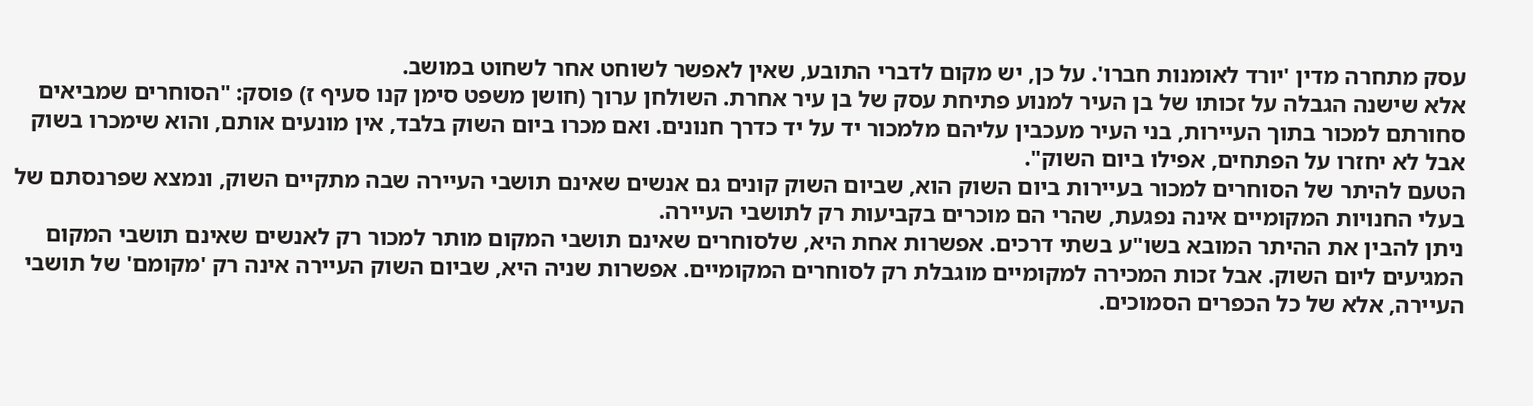עסק מתחרה מדין 'יורד לאומנות חברו'. על כן, יש מקום לדברי התובע, שאין לאפשר לשוחט אחר לשחוט במושב.
אלא שישנה הגבלה על זכותו של בן העיר למנוע פתיחת עסק של בן עיר אחרת. השולחן ערוך (חושן משפט סימן קנו סעיף ז) פוסק: "הסוחרים שמביאים סחורתם למכור בתוך העיירות, בני העיר מעכבין עליהם מלמכור יד על יד כדרך חנונים. ואם מכרו ביום השוק בלבד, אין מונעים אותם, והוא שימכרו בשוק אבל לא יחזרו על הפתחים, אפילו ביום השוק".
הטעם להיתר של הסוחרים למכור בעיירות ביום השוק הוא, שביום השוק קונים גם אנשים שאינם תושבי העיירה שבה מתקיים השוק, ונמצא שפרנסתם של בעלי החנויות המקומיים אינה נפגעת, שהרי הם מוכרים בקביעות רק לתושבי העיירה.
ניתן להבין את ההיתר המובא בשו"ע בשתי דרכים. אפשרות אחת היא, שלסוחרים שאינם תושבי המקום מותר למכור רק לאנשים שאינם תושבי המקום המגיעים ליום השוק. אבל זכות המכירה למקומיים מוגבלת רק לסוחרים המקומיים. אפשרות שניה היא, שביום השוק העיירה אינה רק 'מקומם' של תושבי העיירה, אלא של כל הכפרים הסמוכים.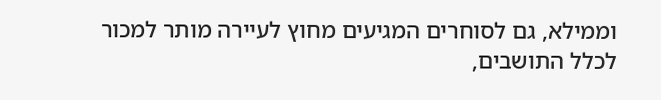וממילא, גם לסוחרים המגיעים מחוץ לעיירה מותר למכור לכלל התושבים,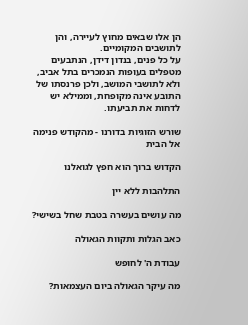הן אלו שבאים מחוץ לעיירה, והן לתושבים המקומיים.
על כל פנים, בנדון דידן, הנתבעים מטפלים בעופות הנמכרים בתל אביב, ולא לתושבי המושב, ולכן פרנסתו של התובע אינה מקופחת, וממילא יש לדחות את תביעתו.

שורש הזוגיות בדורנו - מהקודש פנימה אל הבית

הקדוש ברוך הוא חפץ לגואלנו

התלהבות ללא יין

מה עושים בעשרה בטבת שחל בשישי?

כאב הגלות ותקוות הגאולה

עבודת ה' לחופש

מה עיקר הגאולה ביום העצמאות?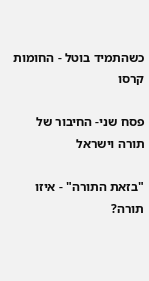כשהתמיד בוטל - החומות קרסו

פסח שני- החיבור של תורה וישראל

"בזאת התורה" - איזו תורה?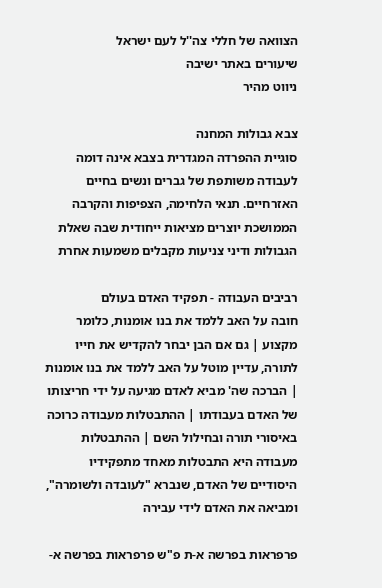הצוואה של חללי צה''ל לעם ישראל
שיעורים באתר ישיבה
ניווט מהיר

צבא גבולות המחנה
סוגיית ההפרדה המגדרית בצבא אינה דומה לעבודה משותפת של גברים ונשים בחיים האזרחיים. תנאי הלחימה, הצפיפות והקרבה הממושכת יוצרים מציאות ייחודית שבה שאלת הגבולות ודיני צניעות מקבלים משמעות אחרת

רביבים העבודה - תפקיד האדם בעולם
חובה על האב ללמד את בנו אומנות, כלומר מקצוע | גם אם הבן יבחר להקדיש את חייו לתורה, עדיין מוטל על האב ללמד את בנו אומנות | הברכה שה' מביא לאדם מגיעה על ידי חריצותו של האדם בעבודתו | ההתבטלות מעבודה כרוכה באיסורי תורה ובחילול השם | ההתבטלות מעבודה היא התבטלות מאחד מתפקידיו היסודיים של האדם, שנברא "לעובדה ולשומרה", ומביאה את האדם לידי עבירה

פרפראות בפרשה א-ת פ"ש פרפראות בפרשה א-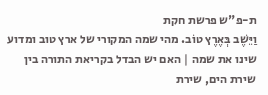ת-פ"ש פרשת חקת
וַיֵּשֶׁב בְּאֶרֶץ טוֹב. מהי שמה המקורי של ארץ טוב ומדוע שינו את שמה | האם יש הבדל בקריאת התורה בין שירת הים, שירת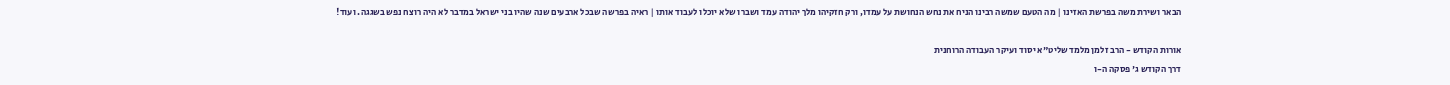הבאר ושירת משה בפרשת האזינו | מה הטעם שמשה רבינו הניח את נחש הנחושת על עמדו, ורק חזקיהו מלך יהודה עמד ושברו שלא יוכלו לעבוד אותו | ראיה בפרשה שבכל ארבעים שנה שהיו בני ישראל במדבר לא היה רוצח נפש בשגגה. ועוד!

אורות הקודש - הרב זלמן מלמד שליט"א יסוד ועיקר העבודה הרוחנית
דרך הקודש ג' פסקה ה-ו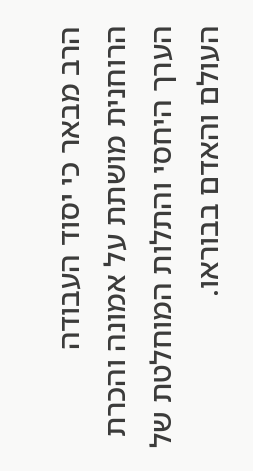הרב מבאר כי יסוד העבודה הרוחנית מושתת על אמונה והכרת הערך היחסי והתלות המוחלטת של העולם והאדם בבוראו.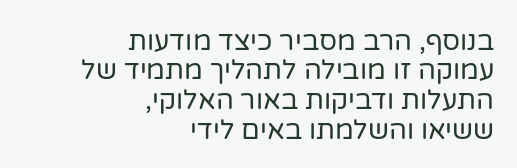בנוסף, הרב מסביר כיצד מודעות עמוקה זו מובילה לתהליך מתמיד של התעלות ודביקות באור האלוקי, ששיאו והשלמתו באים לידי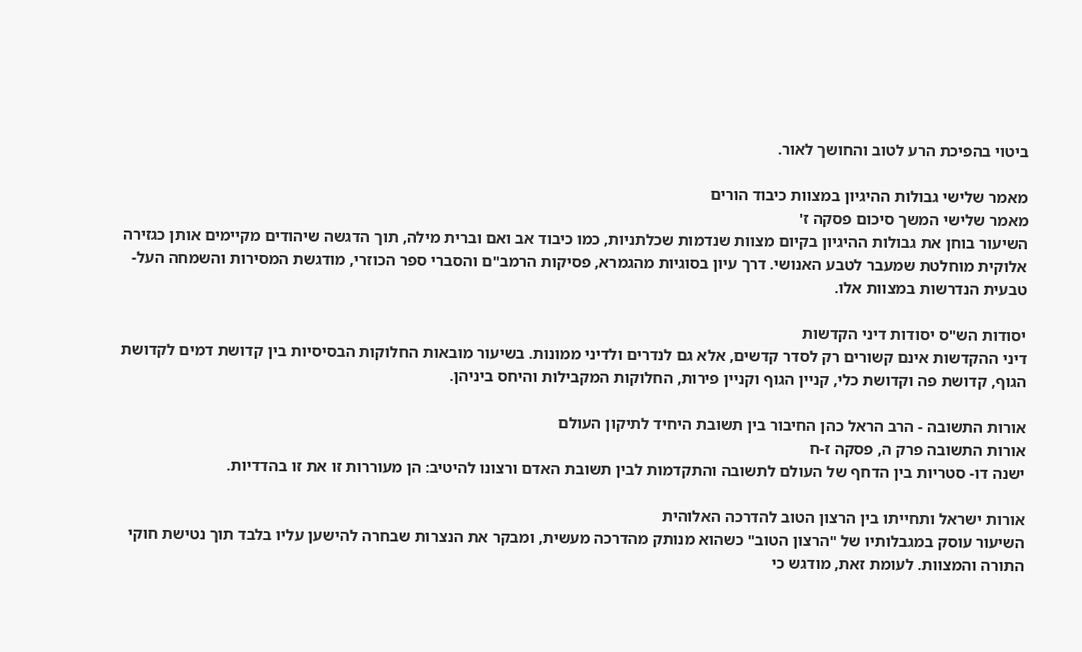ביטוי בהפיכת הרע לטוב והחושך לאור.

מאמר שלישי גבולות ההיגיון במצוות כיבוד הורים
מאמר שלישי המשך סיכום פסקה ז'
השיעור בוחן את גבולות ההיגיון בקיום מצוות שנדמות שכלתניות, כמו כיבוד אב ואם וברית מילה, תוך הדגשה שיהודים מקיימים אותן כגזירה אלוקית מוחלטת שמעבר לטבע האנושי. דרך עיון בסוגיות מהגמרא, פסיקות הרמב"ם והסברי ספר הכוזרי, מודגשת המסירות והשמחה העל-טבעית הנדרשות במצוות אלו.

יסודות הש"ס יסודות דיני הקדשות
דיני ההקדשות אינם קשורים רק לסדר קדשים, אלא גם לנדרים ולדיני ממונות. בשיעור מובאות החלוקות הבסיסיות בין קדושת דמים לקדושת הגוף, קדושת פה וקדושת כלי, קניין הגוף וקניין פירות, החלוקות המקבילות והיחס ביניהן.

אורות התשובה - הרב הראל כהן החיבור בין תשובת היחיד לתיקון העולם
אורות התשובה פרק ה, פסקה ז-ח
ישנה דו- סטריות בין הדחף של העולם לתשובה והתקדמות לבין תשובת האדם ורצונו להיטיב: הן מעוררות זו את זו בהדדיות.

אורות ישראל ותחייתו בין הרצון הטוב להדרכה האלוהית
השיעור עוסק במגבלותיו של "הרצון הטוב" כשהוא מנותק מהדרכה מעשית, ומבקר את הנצרות שבחרה להישען עליו בלבד תוך נטישת חוקי התורה והמצוות. לעומת זאת, מודגש כי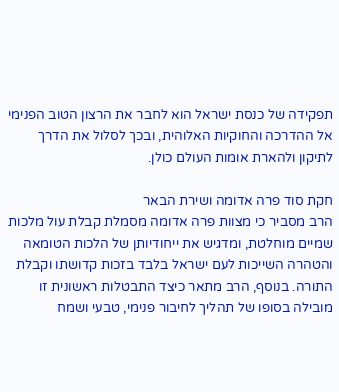תפקידה של כנסת ישראל הוא לחבר את הרצון הטוב הפנימי אל ההדרכה והחוקיות האלוהית, ובכך לסלול את הדרך לתיקון ולהארת אומות העולם כולן.

חקת סוד פרה אדומה ושירת הבאר
הרב מסביר כי מצוות פרה אדומה מסמלת קבלת עול מלכות שמיים מוחלטת, ומדגיש את ייחודיותן של הלכות הטומאה והטהרה השייכות לעם ישראל בלבד בזכות קדושתו וקבלת התורה. בנוסף, הרב מתאר כיצד התבטלות ראשונית זו מובילה בסופו של תהליך לחיבור פנימי, טבעי ושמח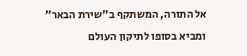אל התורה, המשתקף ב"שירת הבאר" ומביא בסופו לתיקון העולם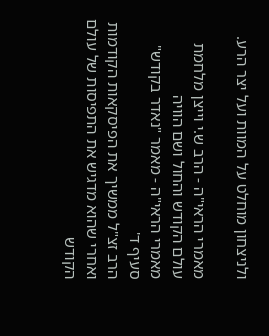ולניצחון מוחלט על המוות ועל יצר הרע.

מאמרי הראי"ה - הרב ש.י וייצן מלחמת עולם הקודש והחול ושם הוויה
מאמרי הראי"ה - מאמר "נאדר בקודש" סעיף ד'
הרב זצ"ל ממשיך את הפיסקאות הקודמות ואחרי שהוא מדגיש את התפיסות של עולם הקודש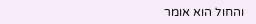והחול הוא אומר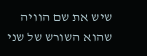שיש את שם הוויה שהוא השורש של שני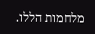מלחמות הללו.